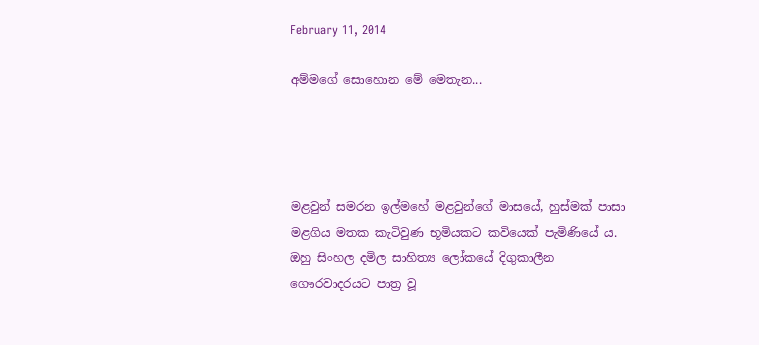February 11, 2014

අම්මගේ සොහොන මේ මෙතැන...




මළවුන් සමරන ඉල්මහේ මළවුන්ගේ මාසයේ, හුස්මක් පාසා මළගිය මතක කැටිවුණ භූමියකට කවියෙක් පැමිණියේ ය. ඔහු සිංහල දමිල සාහිත්‍ය ලෝකයේ දිගුකාලීන ගෞරවාදරයට පාත්‍ර වූ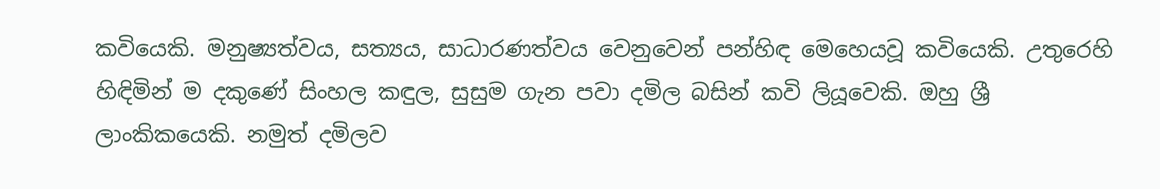කවියෙකි. මනුෂ්‍යත්වය, සත්‍යය, සාධාරණත්වය වෙනුවෙන් පන්හිඳ මෙහෙයවූ කවියෙකි. උතුරෙහි හිඳිමින් ම දකුණේ සිංහල කඳුල, සුසුම ගැන පවා දමිල බසින් කවි ලියූවෙකි. ඔහු ශ්‍රී ලාංකිකයෙකි. නමුත් දමිලව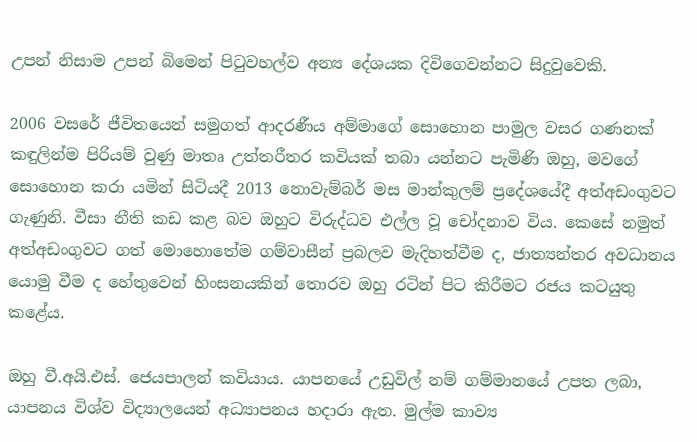උපන් නිසාම උපන් බිමෙන් පිටුවහල්ව අන්‍ය දේශයක දිවිගෙවන්නට සිදුවුවෙකි.

2006 වසරේ ජීවිතයෙන් සමුගත් ආදරණීය අම්මාගේ සොහොන පාමුල වසර ගණනක් කඳුලින්ම පිරියම් වුණු මාතෘ උත්තරීතර කවියක් තබා යන්නට පැමිණි ඔහු, මවගේ සොහොන කරා යමින් සිටියදී 2013 නොවැම්බර් මස මාන්කුලම් ප්‍රදේශයේදී අත්අඩංගුවට ගැණුනි. වීසා නීති කඩ කළ බව ඔහුට විරුද්ධව එල්ල වූ චෝදනාව විය. කෙසේ නමුත් අත්අඩංගුවට ගත් මොහොතේම ගම්වාසීන් ප්‍රබලව මැදිහත්වීම ද, ජාත්‍යන්තර අවධානය යොමු වීම ද හේතුවෙන් හිංසනයකින් තොරව ඔහු රටින් පිට කිරීමට රජය කටයුතු කළේය.

ඔහු වී.අයි.එස්. ජෙයපාලන් කවියාය. යාපනයේ උඩුවිල් නම් ගම්මානයේ උපත ලබා, යාපනය විශ්ව විද්‍යාලයෙන් අධ්‍යාපනය හදාරා ඇත. මුල්ම කාව්‍ය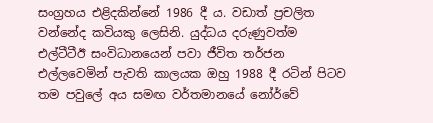සංග්‍රහය එළිදකින්නේ 1986 දී ය. වඩාත් ප්‍රචලිත වන්නේද කවියකු ලෙසිනි. යුද්ධය දරුණුවත්ම එල්ටීටීඊ සංවිධානයෙන් පවා ජීවිත තර්ජන එල්ලවෙමින් පැවති කාලයක ඔහු 1988 දී රටින් පිටව තම පවුලේ අය සමඟ වර්තමානයේ නෝර්වේ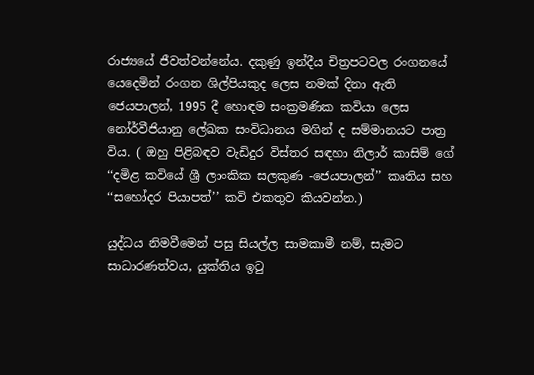රාජ්‍යයේ ජීවත්වන්නේය. දකුණු ඉන්දීය චිත්‍රපටවල රංගනයේ යෙදෙමින් රංගන ශිල්පියකුද ලෙස නමක් දිනා ඇති ජෙයපාලන්, 1995 දී හොඳම සංක්‍රමණික කවියා ලෙස නෝර්වීජියානු ලේඛක සංවිධානය මගින් ද සම්මානයට පාත්‍ර විය. ( ඔහු පිළිබඳව වැඩිදුර විස්තර සඳහා නිලාර් කාසිම් ගේ ‘‘දමිළ කවියේ ශ්‍රී ලාංකික සලකුණ -ජෙයපාලන්’’ කෘතිය සහ ‘‘සහෝදර පියාපත්’’ කවි එකතුව කියවන්න.)

යුද්ධය නිමවීමෙන් පසු සියල්ල සාමකාමී නම්, සැමට සාධාරණත්වය, යුක්තිය ඉටු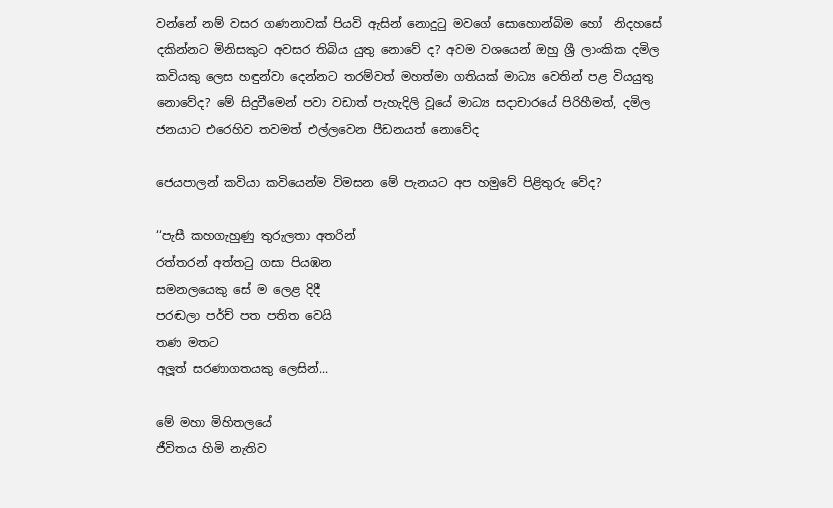වන්නේ නම් වසර ගණනාවක් පියවි ඇසින් නොදුටු මවගේ සොහොන්බිම හෝ  නිදහසේ දකින්නට මිනිසකුට අවසර තිබිය යුතු නොවේ ද? අවම වශයෙන් ඔහු ශ්‍රී ලාංකික දමිල කවියකු ලෙස හඳුන්වා දෙන්නට තරම්වත් මහත්මා ගතියක් මාධ්‍ය වෙතින් පළ වියයුතු නොවේද? මේ සිදුවීමෙන් පවා වඩාත් පැහැදිලි වූයේ මාධ්‍ය සදාචාරයේ පිරිහීමත්, දමිල ජනයාට එරෙහිව තවමත් එල්ලවෙන පීඩනයත් නොවේද

ජෙයපාලන් කවියා කවියෙන්ම විමසන මේ පැනයට අප හමුවේ පිළිතුරු වේද?

‘‘පැසී කහගැහුණු තුරුලතා අතරින්
රත්තරන් අත්තටු ගසා පියඹන
සමනලයෙකු සේ ම ලෙළ දිදී
පරඬලා පර්ච් පත පතිත වෙයි
තණ මතට
අලූත් සරණාගතයකු ලෙසින්...

මේ මහා මිහිතලයේ
ජීවිතය හිමි නැතිව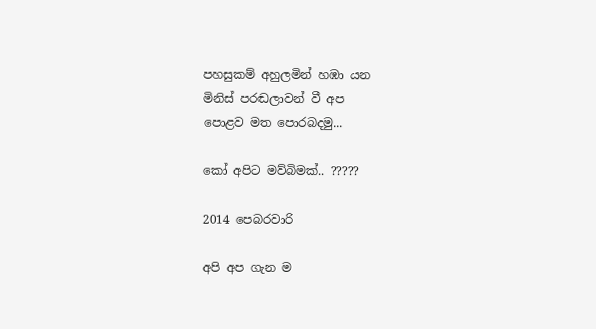පහසුකම් අහුලමින් හඹා යන
මිනිස් පරඬලාවන් වී අප
පොළව මත පොරබදමු...

කෝ අපිට මව්බිමක්.. ?????

2014 පෙබරවාරි

අපි අප ගැන ම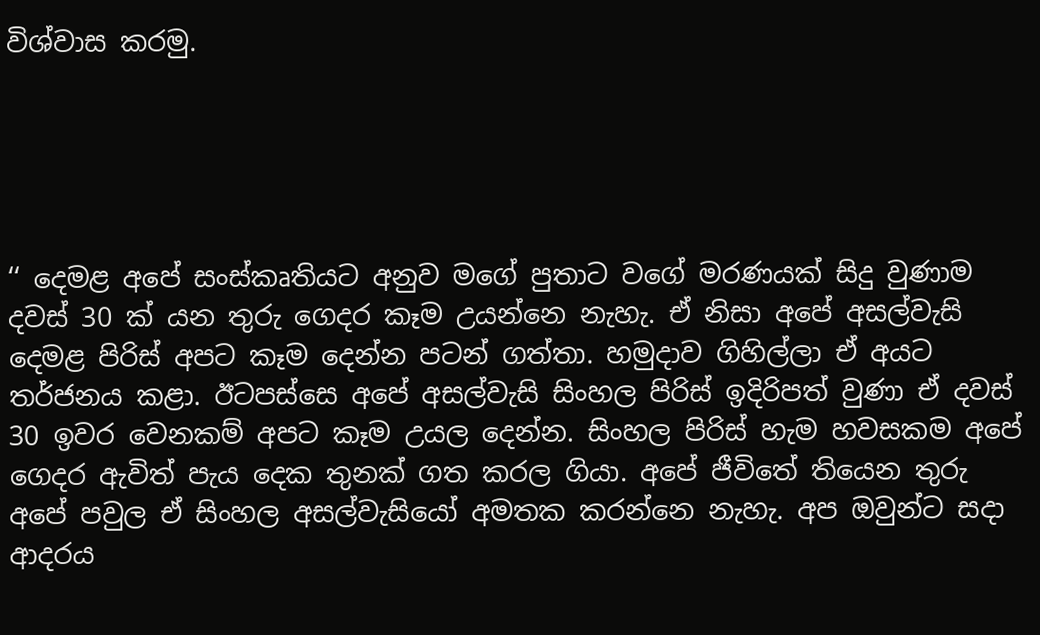විශ්වාස කරමු.





‘‘ දෙමළ අපේ සංස්කෘතියට අනුව මගේ පුතාට වගේ මරණයක් සිදු වුණාම දවස් 30 ක් යන තුරු ගෙදර කෑම උයන්නෙ නැහැ. ඒ නිසා අපේ අසල්වැසි දෙමළ පිරිස් අපට කෑම දෙන්න පටන් ගත්තා. හමුදාව ගිහිල්ලා ඒ අයට තර්ජනය කළා. ඊටපස්සෙ අපේ අසල්වැසි සිංහල පිරිස් ඉදිරිපත් වුණා ඒ දවස් 30 ඉවර වෙනකම් අපට කෑම උයල දෙන්න. සිංහල පිරිස් හැම හවසකම අපේ ගෙදර ඇවිත් පැය දෙක තුනක් ගත කරල ගියා. අපේ ජීවිතේ තියෙන තුරු අපේ පවුල ඒ සිංහල අසල්වැසියෝ අමතක කරන්නෙ නැහැ. අප ඔවුන්ට සදා ආදරය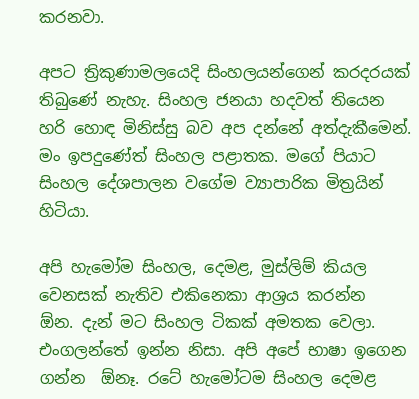කරනවා.

අපට ත්‍රිකුණාමලයෙදි සිංහලයන්ගෙන් කරදරයක් තිබුණේ නැහැ. සිංහල ජනයා හදවත් තියෙන හරි හොඳ මිනිස්සු බව අප දන්නේ අත්දැකීමෙන්. මං ඉපදුණේත් සිංහල පළාතක. මගේ පියාට සිංහල දේශපාලන වගේම ව්‍යාපාරික මිත්‍රයින් හිටියා.

අපි හැමෝම සිංහල, දෙමළ, මුස්ලිම් කියල වෙනසක් නැතිව එකිනෙකා ආශ්‍රය කරන්න  ඕන. දැන් මට සිංහල ටිකක් අමතක වෙලා. එංගලන්තේ ඉන්න නිසා. අපි අපේ භාෂා ඉගෙන ගන්න  ඕනෑ. රටේ හැමෝටම සිංහල දෙමළ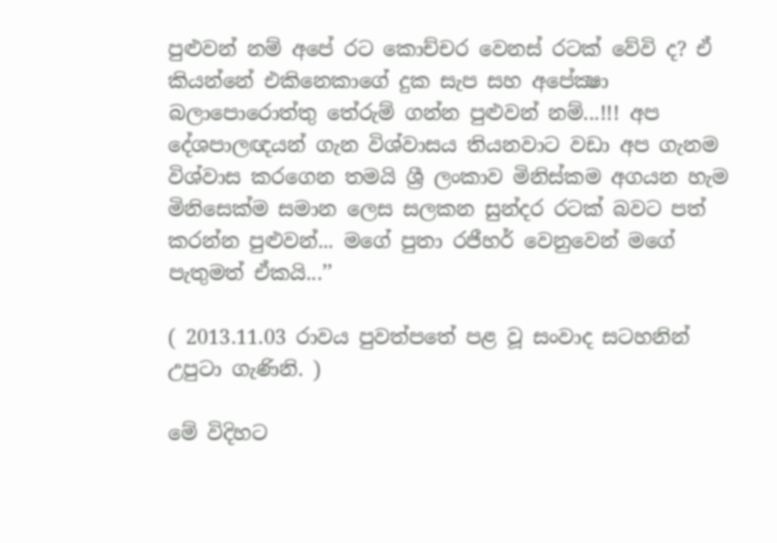පුළුවන් නම් අපේ රට කොච්චර වෙනස් රටක් වේවි ද? ඒ කියන්නේ එකිනෙකාගේ දුක සැප සහ අපේක්‍ෂා බලාපොරොත්තු තේරුම් ගන්න පුළුවන් නම්...!!! අප දේශපාලඥයන් ගැන විශ්වාසය තියනවාට වඩා අප ගැනම විශ්වාස කරගෙන තමයි ශ්‍රී ලංකාව මිනිස්කම අගයන හැම මිනිසෙක්ම සමාන ලෙස සලකන සුන්දර රටක් බවට පත් කරන්න පුළුවන්... මගේ පුතා රජීහර් වෙනුවෙන් මගේ පැතුමත් ඒකයි...’’

( 2013.11.03 රාවය පුවත්පතේ පළ වූ සංවාද සටහනින් උපුටා ගැණිනි. )

මේ විදිහට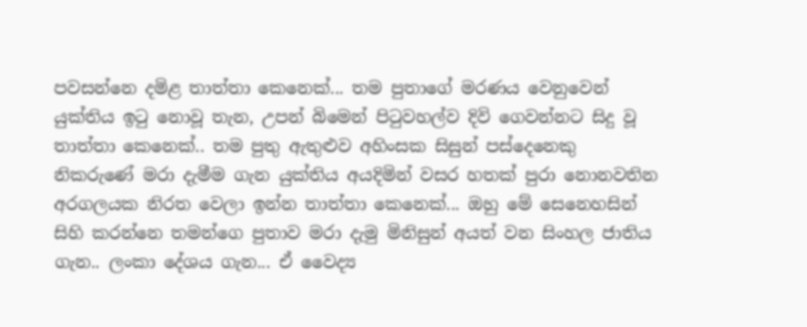පවසන්නෙ දමිළ තාත්තා කෙනෙක්... තම පුතාගේ මරණය වෙනුවෙන් යුක්තිය ඉටු නොවූ තැන, උපන් බිමෙන් පිටුවහල්ව දිවි ගෙවන්නට සිදු වූ තාත්තා කෙනෙක්.. තම පුතු ඇතුළුව අහිංසක සිසුන් පස්දෙනෙකු නිකරුණේ මරා දැමීම ගැන යුක්තිය අයදිමින් වසර හතක් පුරා නොනවතින අරගලයක නිරත වෙලා ඉන්න තාත්තා කෙනෙක්... ඔහු මේ සෙනෙහසින් සිහි කරන්නෙ තමන්ගෙ පුතාව මරා දැමු මිනිසුන් අයත් වන සිංහල ජාතිය ගැන.. ලංකා දේශය ගැන... ඒ වෛද්‍ය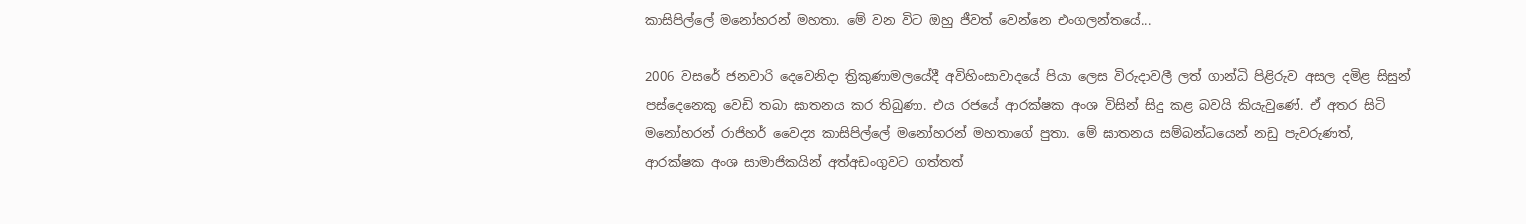කාසිපිල්ලේ මනෝහරන් මහතා. මේ වන විට ඔහු ජීවත් වෙන්නෙ එංගලන්තයේ...

2006 වසරේ ජනවාරි දෙවෙනිදා ත්‍රිකුණාමලයේදී අවිහිංසාවාදයේ පියා ලෙස විරුදාවලී ලත් ගාන්ධි පිළිරුව අසල දමිළ සිසුන් පස්දෙනෙකු වෙඩි තබා ඝාතනය කර තිබුණා. එය රජයේ ආරක්ෂක අංශ විසින් සිදු කළ බවයි කියැවුණේ. ඒ අතර සිටි මනෝහරන් රාජිහර් වෛද්‍ය කාසිපිල්ලේ මනෝහරන් මහතාගේ පුතා. මේ ඝාතනය සම්බන්ධයෙන් නඩු පැවරුණත්, ආරක්ෂක අංශ සාමාජිකයින් අත්අඩංගුවට ගත්තත්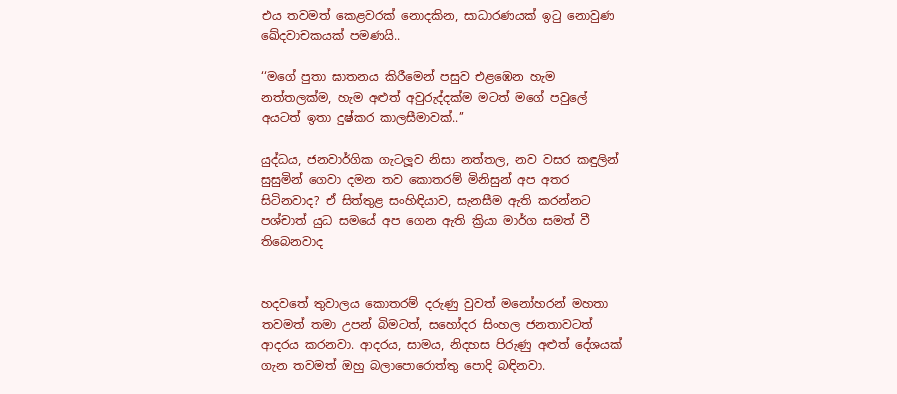එය තවමත් කෙළවරක් නොදකින, සාධාරණයක් ඉටු නොවුණ ඛේදවාචකයක් පමණයි..

‘‘මගේ පුතා ඝාතනය කිරීමෙන් පසුව එළඹෙන හැම නත්තලක්ම, හැම අළුත් අවුරුද්දක්ම මටත් මගේ පවුලේ අයටත් ඉතා දුෂ්කර කාලසීමාවක්..’’

යුද්ධය, ජනවාර්ගික ගැටලූව නිසා නත්තල, නව වසර කඳුලින් සුසුමින් ගෙවා දමන තව කොතරම් මිනිසුන් අප අතර සිටිනවාද? ඒ සිත්තුළ සංහිඳියාව, සැනසීම ඇති කරන්නට පශ්චාත් යුධ සමයේ අප ගෙන ඇති ක්‍රියා මාර්ග සමත් වී තිබෙනවාද


හදවතේ තුවාලය කොතරම් දරුණු වුවත් මනෝහරන් මහතා තවමත් තමා උපන් බිමටත්, සහෝදර සිංහල ජනතාවටත් ආදරය කරනවා. ආදරය, සාමය, නිදහස පිරුණු අළුත් දේශයක් ගැන තවමත් ඔහු බලාපොරොත්තු පොදි බඳිනවා.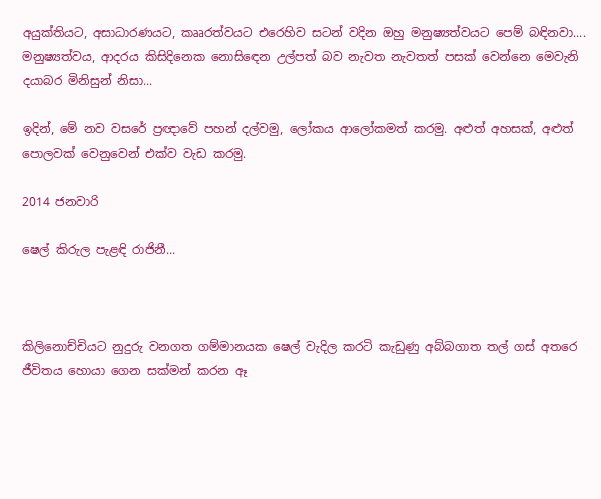අයුක්තියට, අසාධාරණයට, කෲරත්වයට එරෙහිව සටන් වදින ඔහු මනුෂ්‍යත්වයට පෙම් බඳිනවා.... මනුෂ්‍යත්වය, ආදරය කිසිදිනෙක නොසිඳෙන උල්පත් බව නැවත නැවතත් පසක් වෙන්නෙ මෙවැනි දයාබර මිනිසුන් නිසා...

ඉදින්, මේ නව වසරේ ප්‍රඥාවේ පහන් දල්වමු, ලෝකය ආලෝකමත් කරමු. අළුත් අහසක්, අළුත් පොලවක් වෙනුවෙන් එක්ව වැඩ කරමු.

2014 ජනවාරි

ෂෙල් කිරුල පැළඳි රාජිනී...



කිලිනොච්චියට නුදුරු වනගත ගම්මානයක ෂෙල් වැදිල කරටි කැඩුණු අබ්බගාත තල් ගස් අතරෙ ජීවිතය හොයා ගෙන සක්මන් කරන ඈ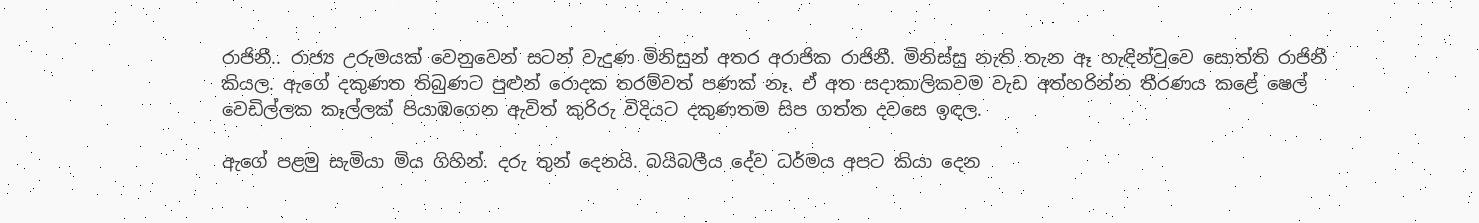රාජිනී.. රාජ්‍ය උරුමයක් වෙනුවෙන් සටන් වැදුණ මිනිසුන් අතර අරාජික රාජිනී. මිනිස්සු නැති තැන ඈ හැඳින්වුවෙ සොත්ති රාජිනී කියල. ඇගේ දකුණත තිබුණට පුළුන් රොදක තරම්වත් පණක් නෑ. ඒ අත සදාකාලිකවම වැඩ අත්හරින්න තීරණය කළේ ෂෙල් වෙඩිල්ලක කෑල්ලක් පියාඹගෙන ඇවිත් කුරිරු විදියට දකුණතම සිප ගත්ත දවසෙ ඉඳල.

ඇගේ පළමු සැමියා මිය ගිහින්. දරු තුන් දෙනයි. බයිබලීය දේව ධර්මය අපට කියා දෙන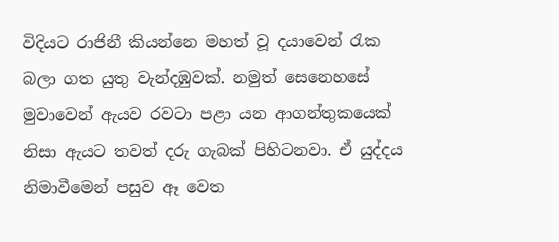විදියට රාජිනී කියන්නෙ මහත් වූ දයාවෙන් රැක බලා ගත යුතු වැන්දඹුවක්. නමුත් සෙනෙහසේ මුවාවෙන් ඇයව රවටා පළා යන ආගන්තුකයෙක් නිසා ඇයට තවත් දරු ගැබක් පිහිටනවා. ඒ යුද්දය නිමාවීමෙන් පසුව ඈ වෙත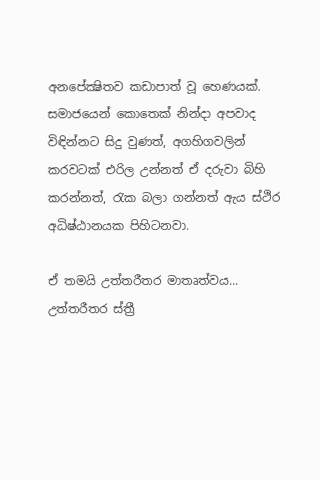අනපේක්‍ෂිතව කඩාපාත් වූ හෙණයක්. සමාජයෙන් කොතෙක් නින්දා අපවාද විඳින්නට සිදු වුණත්, අගහිගවලින් කරවටක් එරිල උන්නත් ඒ දරුවා බිහි කරන්නත්, රැක බලා ගන්නත් ඇය ස්ථිර අධිෂ්ඨානයක පිහිටනවා.

ඒ තමයි උත්තරීතර මාතෘත්වය... උත්තරීතර ස්ත්‍රී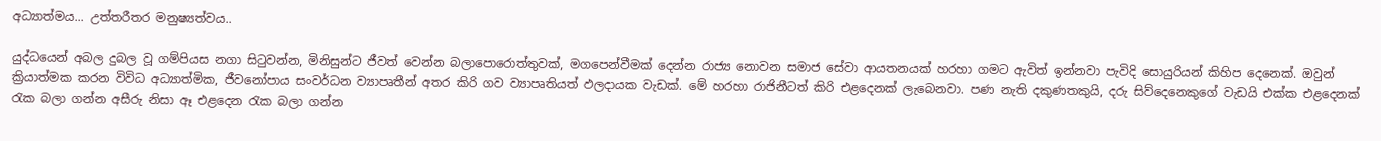අධ්‍යාත්මය... උත්තරීතර මනුෂ්‍යත්වය..

යුද්ධයෙන් අබල දුබල වූ ගම්පියස නගා සිටුවන්න, මිනිසුන්ට ජීවත් වෙන්න බලාපොරොත්තුවක්, මගපෙන්වීමක් දෙන්න රාජ්‍ය නොවන සමාජ සේවා ආයතනයක් හරහා ගමට ඇවිත් ඉන්නවා පැවිදි සොයුරියන් කිහිප දෙනෙක්. ඔවුන් ක්‍රියාත්මක කරන විවිධ අධ්‍යාත්මික, ජීවනෝපාය සංවර්ධන ව්‍යාපෘතීන් අතර කිරි ගව ව්‍යාපෘතියත් ඵලදායක වැඩක්. මේ හරහා රාජිනීටත් කිරි එළදෙනක් ලැබෙනවා. පණ නැති දකුණතකුයි, දරු සිව්දෙනෙකුගේ වැඩයි එක්ක එළදෙනක් රැක බලා ගන්න අසීරු නිසා ඈ එළදෙන රැක බලා ගන්න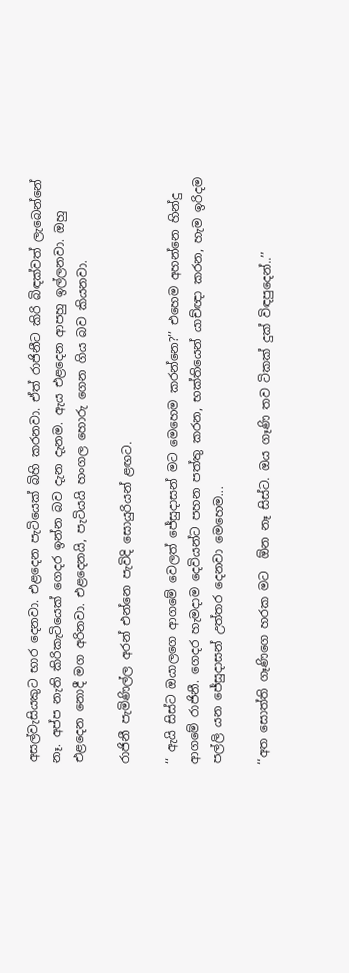අසල්වැසියකුට භාර දෙනවා. එළදෙන පැටියෙක් බිහි කරනවා. ඒත් රාජිනීට කිරි බිඳක්වත් ලැබෙන්නේ නෑ. අප්ප නැති කිරිකැටියෙක් ගෙදර ඉන්න බව දැන දැනම. ඇය එළදෙන ආපහු ඉල්ලනවා. ඔහු එළදෙන නොදී මග අරිනවා. එළදෙනයි, පැටියයි හංගල හොරු ගෙන ගිය බව කියනවා.

රාජිනී පැමිණිල්ල අරන් එන්නෙ පැවිදි සොයුරියන් ළඟට.

‘‘ ඇයි සිස්ට ඔයාලගෙ ආගමේ වෙලත් ජේසුදාසන් මට මෙහෙම කරන්නෙ?’’ එහෙම අහන්නෙ හින්දු ආගමේ රාජිනී. ගෙදර හැමදාම දෙවියන්ට පහන පත්තු කරන, භක්තියෙන් යාච්ඥා කරන, හැම ඉරිදම පල්ලි යන ජේසුදාසන් උත්තර දෙනවා මෙහෙම...

‘‘අත සොත්ති ගෑණිගෙ හරක මට  ඕන නෑ සිස්ට. ඔය ගෑණි තව ටිකක් දුක් විඳපුදෙන්..’’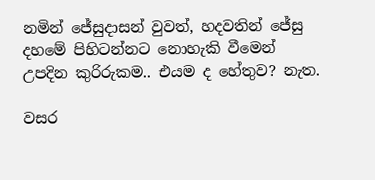නමින් ජේසුදාසන් වුවත්, හදවතින් ජේසු දහමේ පිහිටන්නට නොහැකි වීමෙන් උපදින කුරිරුකම.. එයම ද හේතුව? නැත.

වසර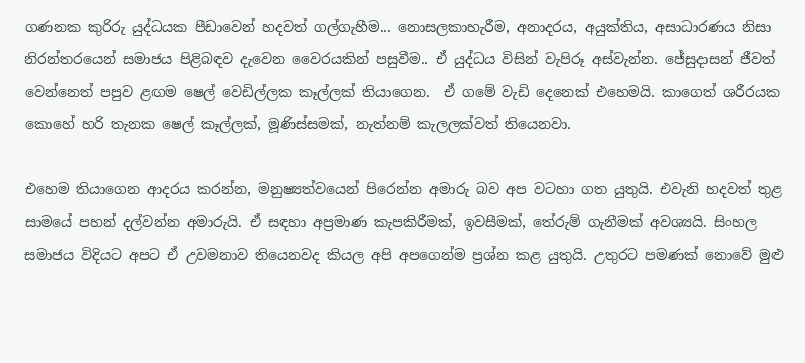ගණනක කුරිරු යුද්ධයක පීඩාවෙන් හදවත් ගල්ගැහීම... නොසලකාහැරීම, අනාදරය, අයුක්තිය, අසාධාරණය නිසා නිරන්තරයෙන් සමාජය පිළිබඳව දැවෙන වෛරයකින් පසුවීම.. ඒ යුද්ධය විසින් වැපිරූ අස්වැන්න. ජේසුදාසන් ජීවත් වෙන්නෙත් පපුව ළඟම ෂෙල් වෙඩිල්ලක කෑල්ලක් තියාගෙන.  ඒ ගමේ වැඩි දෙනෙක් එහෙමයි. කාගෙත් ශරීරයක කොහේ හරි තැනක ෂෙල් කෑල්ලක්, මූණිස්සමක්, නැත්නම් කැලලක්වත් තියෙනවා.

එහෙම තියාගෙන ආදරය කරන්න, මනුෂ්‍යත්වයෙන් පිරෙන්න අමාරු බව අප වටහා ගත යුතුයි. එවැනි හදවත් තුළ සාමයේ පහන් දල්වන්න අමාරුයි. ඒ සඳහා අප්‍රමාණ කැපකිරීමක්, ඉවසීමක්, තේරුම් ගැනීමක් අවශ්‍යයි. සිංහල සමාජය විදියට අපට ඒ උවමනාව තියෙනවද කියල අපි අපගෙන්ම ප්‍රශ්න කළ යුතුයි. උතුරට පමණක් නොවේ මුළු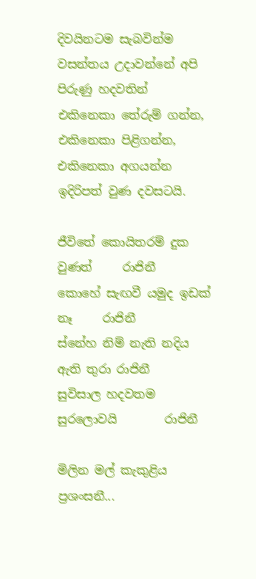දිවයිනටම සැබවින්ම වසන්තය උදාවන්නේ අපි පිරුණු හදවතින් එකිනෙකා තේරුම් ගන්න, එකිනෙකා පිළිගන්න, එකිනෙකා අගයන්න ඉදිරිපත් වුණ දවසටයි.

ජීවිතේ කොයිතරම් දුක වුණත්     රාජිනී
කොහේ සැඟවී යමුද ඉඩක් නෑ     රාජිනී
ස්නේහ නිම් නැති නදිය ඇති තුරා රාජිනී
සුවිසාල හදවතම සුරලොවයි        රාජිනී

මිලින මල් කැකුළිය ප්‍රශංසනී...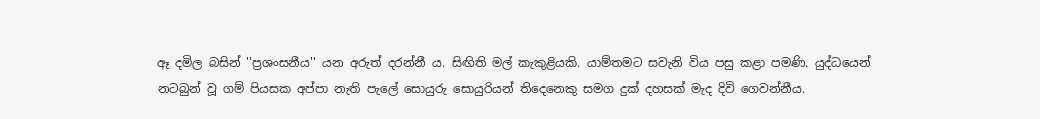ඈ දමිල බසින් ''ප්‍රශංසනීය'' යන අරුත් දරන්නී ය. සිඟිති මල් කැකුළියකි. යාම්තමට සවැනි විය පසු කළා පමණි. යුද්ධයෙන් නටබුන් වූ ගම් පියසක අප්පා නැති පැලේ සොයුරු සොයුරියන් තිදෙනෙකු සමග දුක් දහසක් මැද දිවි ගෙවන්නීය.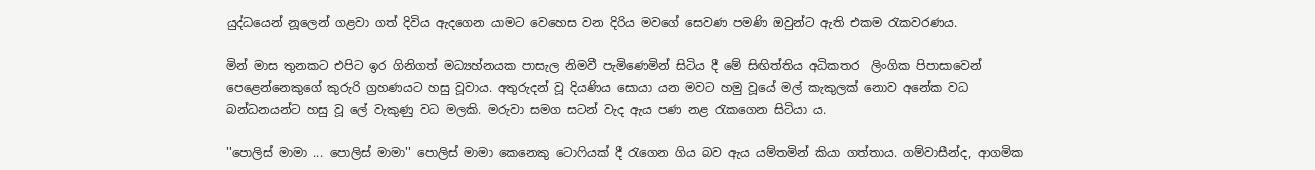යුද්ධයෙන් නූලෙන් ගළවා ගත් දිවිය ඇදගෙන යාමට වෙහෙස වන දිරිය මවගේ සෙවණ පමණි ඔවුන්ට ඇති එකම රැකවරණය.

මින් මාස තුනකට එපිට ඉර ගිනිගත් මධ්‍යහ්නයක පාසැල නිමවී පැමිණෙමින් සිටිය දී මේ සිඟිත්තිය අධිකතර  ලිංගික පිපාසාවෙන් පෙළෙන්නෙකුගේ කුරුරි ග්‍රහණයට හසු වූවාය. අතුරුදන් වූ දියණිය සොයා යන මවට හමු වූයේ මල් කැකුලක් නොව අනේක වධ බන්ධනයන්ට හසු වූ ලේ වැකුණු වධ මලකි. මරුවා සමග සටන් වැද ඇය පණ නළ රැකගෙන සිටියා ය.

''පොලිස් මාමා ... පොලිස් මාමා'' පොලිස් මාමා කෙනෙකු ටොෆියක් දී රැගෙන ගිය බව ඇය යම්තමින් කියා ගත්තාය. ගම්වාසීන්ද, ආගමික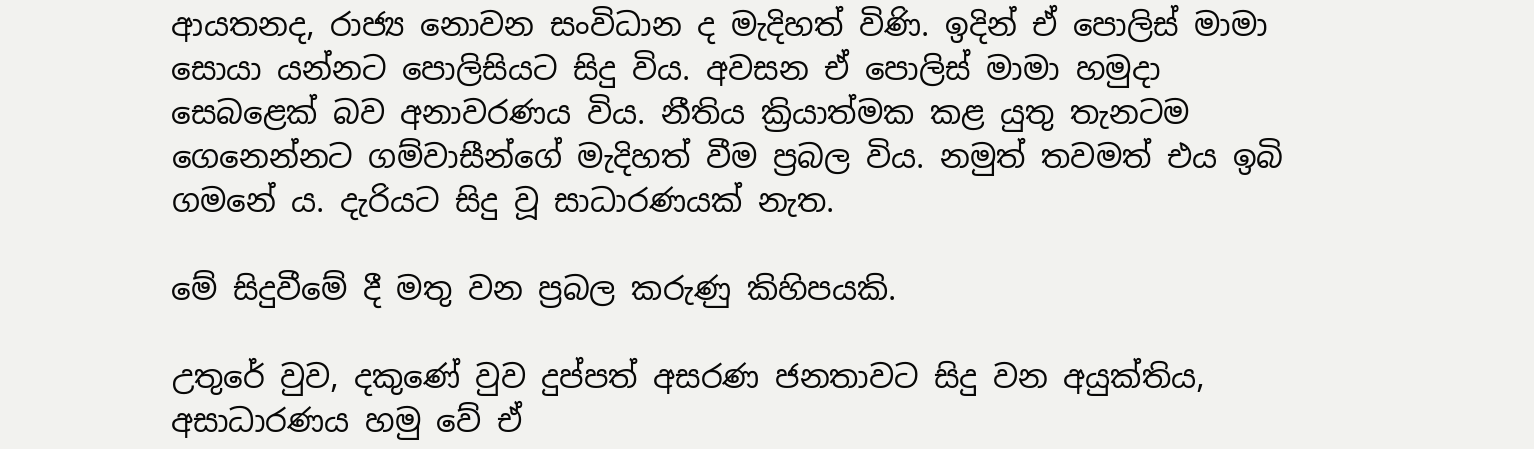ආයතනද, රාජ්‍ය නොවන සංවිධාන ද මැදිහත් විණි. ඉදින් ඒ පොලිස් මාමා සොයා යන්නට පොලිසියට සිදු විය. අවසන ඒ පොලිස් මාමා හමුදා සෙබළෙක් බව අනාවරණය විය. නීතිය ක්‍රියාත්මක කළ යුතු තැනටම ගෙනෙන්නට ගම්වාසීන්ගේ මැදිහත් වීම ප්‍රබල විය. නමුත් තවමත් එය ඉබි ගමනේ ය. දැරියට සිදු වූ සාධාරණයක් නැත.

මේ සිදුවීමේ දී මතු වන ප්‍රබල කරුණු කිහිපයකි.

උතුරේ වුව, දකුණේ වුව දුප්පත් අසරණ ජනතාවට සිදු වන අයුක්තිය, අසාධාරණය හමු වේ ඒ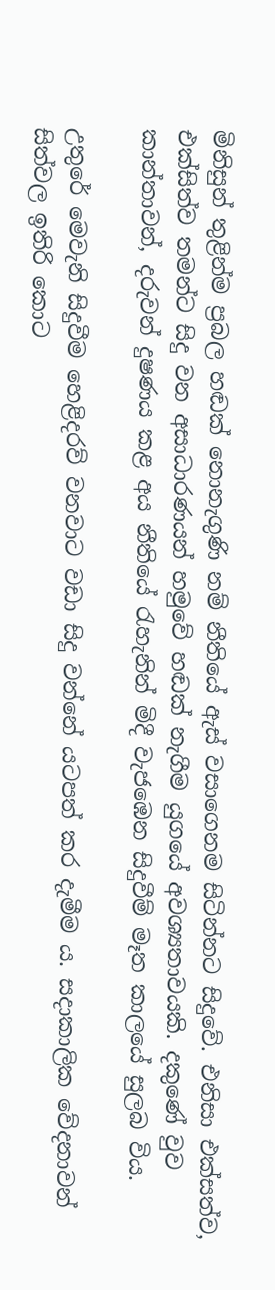මිනිසුන් තුළින්ම ප්‍රබල හඬක් නොනැගුණි නම් නීතියේ ඇස් වසාගෙනම සිටින්නට සිදුවේ. එනිසා එක්සත්ව, එක්සිත්ව තමන්ට සිදු වන අසාධාරණයන් හමුවේ හඬක් නැගීම යුගයේ අවශ්‍යතාවයකි. දකුණේ වුව කාන්තාවන්, දරුවන් දුෂණය කළ අය නීතියේ රැහැනින් මිදී වැජඹෙන සිදුවීම් මෑත කාලයේ සුලබ විය.

උතුරේ මෙවැනි සිදුවීම හෙළිදරව් වනවාට වඩා සිදු වන්නේ යටපත් කර දැමීම ය. සදාකාලික වේදනාවන් සිත්වල ඉතිරි කොට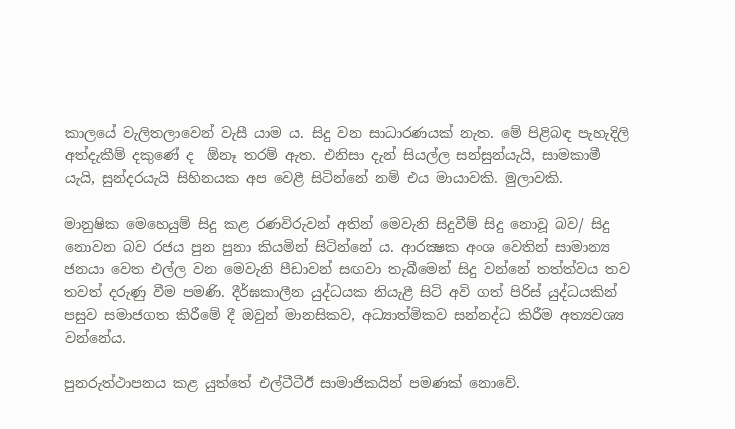කාලයේ වැලිතලාවෙන් වැසී යාම ය. සිදු වන සාධාරණයක් නැත. මේ පිළිබඳ පැහැදිලි අත්දැකීම් දකුණේ ද  ඕනෑ තරම් ඇත. එනිසා දැන් සියල්ල සන්සුන්යැයි, සාමකාමී යැයි, සුන්දරයැයි සිහිනයක අප වෙළී සිටින්නේ නම් එය මායාවකි. මුලාවකි.

මානුෂික මෙහෙයුම් සිදු කළ රණවිරුවන් අතින් මෙවැනි සිදුවීම් සිදු නොවූ බව/ සිදු නොවන බව රජය පුන පුනා කියමින් සිටින්නේ ය. ආරක්‍ෂක අංශ වෙතින් සාමාන්‍ය ජනයා වෙත එල්ල වන මෙවැනි පීඩාවන් සඟවා තැබීමෙන් සිදු වන්නේ තත්ත්වය තව තවත් දරුණු වීම පමණි. දීර්ඝකාලීන යුද්ධයක නියැළී සිටි අවි ගත් පිරිස් යුද්ධයකින් පසුව සමාජගත කිරීමේ දී ඔවුන් මානසිකව, අධ්‍යාත්මිකව සන්නද්ධ කිරීම අත්‍යවශ්‍ය වන්නේය.

පුනරුත්ථාපනය කළ යුත්තේ එල්ටීටීඊ සාමාජිකයින් පමණක් නොවේ.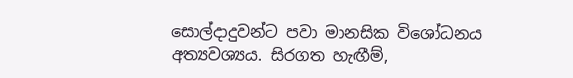සොල්දාදුවන්ට පවා මානසික විශෝධනය අත්‍යවශ්‍යය. සිරගත හැඟීම්,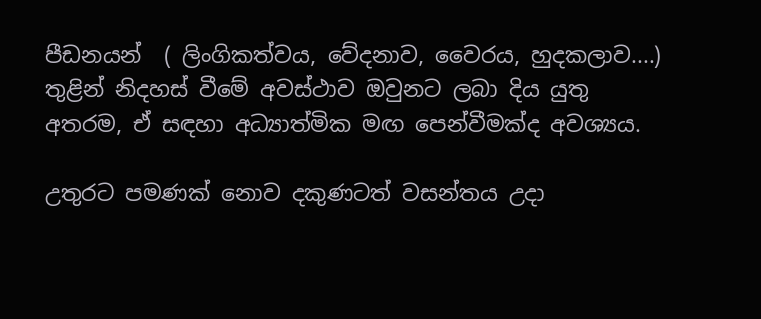පීඩනයන්  ( ලිංගිකත්වය, වේදනාව, වෛරය, හුදකලාව....) තුළින් නිදහස් වීමේ අවස්ථාව ඔවුනට ලබා දිය යුතු අතරම, ඒ සඳහා අධ්‍යාත්මික මඟ පෙන්වීමක්ද අවශ්‍යය.

උතුරට පමණක් නොව දකුණටත් වසන්තය උදා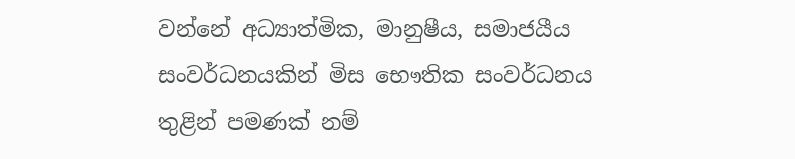වන්නේ අධ්‍යාත්මික, මානුෂීය, සමාජයීය සංවර්ධනයකින් මිස භෞතික සංවර්ධනය තුළින් පමණක් නම්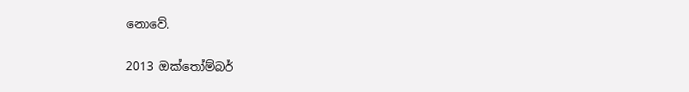නොවේ.

2013 ඔක්තෝම්බර්